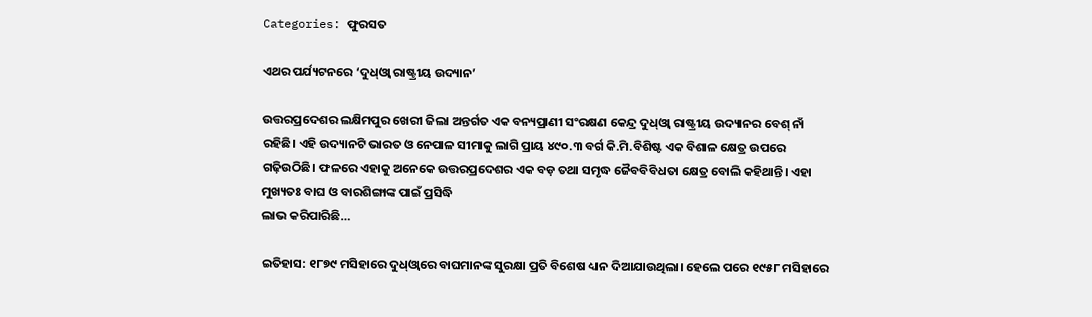Categories: ଫୁରସତ

ଏଥର ପର୍ଯ୍ୟଟନରେ ‘ଦୁଧ୍‌ଓ୍ବା ରାଷ୍ଟ୍ରୀୟ ଉଦ୍ୟାନ’

ଉତ୍ତରପ୍ରଦେଶର ଲକ୍ଷିମପୁର ଖେରୀ ଜିଲା ଅନ୍ତର୍ଗତ ଏକ ବନ୍ୟପ୍ରାଣୀ ସଂରକ୍ଷଣ କେନ୍ଦ୍ର ଦୁଧ୍‌ଓ୍ବା ରାଷ୍ଟ୍ରୀୟ ଉଦ୍ୟାନର ବେଶ୍‌ ନାଁ ରହିଛି। ଏହି ଉଦ୍ୟାନଟି ଭାରତ ଓ ନେପାଳ ସୀମାକୁ ଲାଗି ପ୍ରାୟ ୪୯୦.୩ ବର୍ଗ କି.ମି.ବିଶିଷ୍ଟ ଏକ ବିଶାଳ କ୍ଷେତ୍ର ଉପରେ ଗଢ଼ିଉଠିଛି। ଫଳରେ ଏହାକୁ ଅନେକେ ଉତ୍ତରପ୍ରଦେଶର ଏକ ବଡ଼ ତଥା ସମୃଦ୍ଧ ଜୈବବିବିଧତା କ୍ଷେତ୍ର ବୋଲି କହିଥାନ୍ତି। ଏହା ମୁଖ୍ୟତଃ ବାଘ ଓ ବାରଶିଙ୍ଗାଙ୍କ ପାଇଁ ପ୍ରସିଦ୍ଧି
ଲାଭ କରିପାରିଛି…

ଇତିହାସ: ୧୮୭୯ ମସିହାରେ ଦୁଧ୍‌ଓ୍ବାରେ ବାଘମାନଙ୍କ ସୁରକ୍ଷା ପ୍ରତି ବିଶେଷ ଧ୍ୟାନ ଦିଆଯାଉଥିଲା। ହେଲେ ପରେ ୧୯୫୮ ମସିହାରେ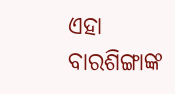ଏହା ବାରଶିଙ୍ଗାଙ୍କ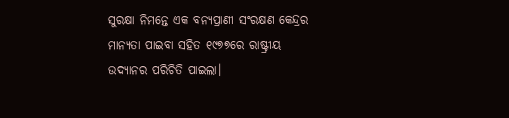ସୁରକ୍ଷା ନିମନ୍ତେ ଏକ ବନ୍ୟପ୍ରାଣୀ ସଂରକ୍ଷଣ କେନ୍ଦ୍ରର ମାନ୍ୟତା ପାଇବା ସହିତ ୧୯୭୭ରେ ରାଷ୍ଟ୍ରୀୟ ଉଦ୍ୟାନର ପରିଚିତି ପାଇଲା।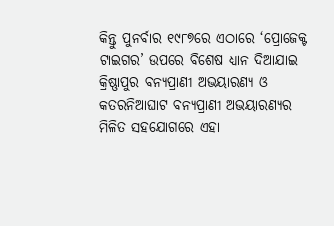କିନ୍ତୁ ପୁନର୍ବାର ୧୯୮୭ରେ ଏଠାରେ ‘ପ୍ରୋଜେକ୍ଟ ଟାଇଗର’ ଉପରେ ବିଶେଷ ଧ୍ୟାନ ଦିଆଯାଇ କ୍ରିଷ୍ଣାପୁର ବନ୍ୟପ୍ରାଣୀ ଅଭୟାରଣ୍ୟ ଓ କତରନିଆଘାଟ ବନ୍ୟପ୍ରାଣୀ ଅଭୟାରଣ୍ୟର ମିଳିତ ସହଯୋଗରେ ଏହା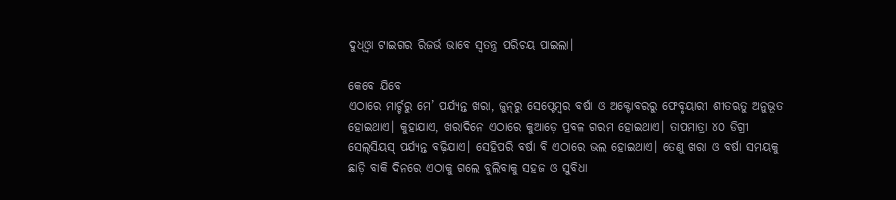ଦୁଧ୍‌ଓ୍ବା ଟାଇଗର ରିଜର୍ଭ ଭାବେ ସ୍ବତନ୍ତ୍ର ପରିଚୟ ପାଇଲା।

କେବେ ଯିବେ
ଏଠାରେ ମାର୍ଚ୍ଚରୁ ମେ’ ପର୍ଯ୍ୟନ୍ତ ଖରା, ଜୁନ୍‌ରୁ ସେପ୍ଟେମ୍ବର ବର୍ଷା ଓ ଅକ୍ଟୋବରରୁ ଫେବୃୟାରୀ ଶୀତଋତୁ ଅନୁଭୂତ ହୋଇଥାଏ। କୁହାଯାଏ, ଖରାଦିନେ ଏଠାରେ କୁଆଡ଼େ ପ୍ରବଳ ଗରମ ହୋଇଥାଏ। ତାପମାତ୍ରା ୪୦ ଡିଗ୍ରୀ ସେଲ୍‌ସିୟସ୍‌ ପର୍ଯ୍ୟନ୍ତ ବଢ଼ିଯାଏ। ସେହିପରି ବର୍ଷା ବି ଏଠାରେ ଭଲ ହୋଇଥାଏ। ତେଣୁ ଖରା ଓ ବର୍ଷା ସମୟକୁ ଛାଡ଼ି ବାକି ଦିନରେ ଏଠାକୁ ଗଲେ ବୁଲିବାକୁ ସହଜ ଓ ସୁବିଧା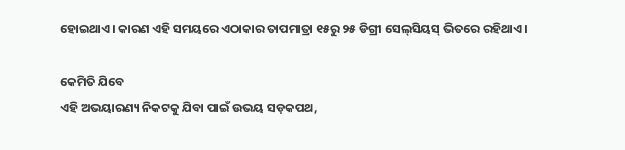ହୋଇଥାଏ। କାରଣ ଏହି ସମୟରେ ଏଠାକାର ତାପମାତ୍ରା ୧୫ରୁ ୨୫ ଡିଗ୍ରୀ ସେଲ୍‌ସିୟସ୍‌ ଭିତରେ ରହିଥାଏ।

କେମିତି ଯିବେ
ଏହି ଅଭୟାରଣ୍ୟ ନିକଟକୁ ଯିବା ପାଇଁ ଉଭୟ ସଡ଼କପଥ,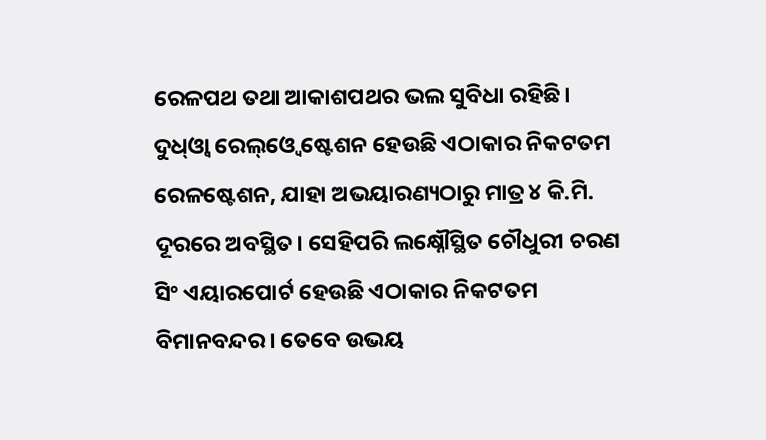ରେଳପଥ ତଥା ଆକାଶପଥର ଭଲ ସୁବିଧା ରହିଛି। ଦୁଧ୍‌ଓ୍ବା ରେଲ୍‌ଓ୍ବେ ଷ୍ଟେଶନ ହେଉଛି ଏଠାକାର ନିକଟତମ ରେଳଷ୍ଟେଶନ, ଯାହା ଅଭୟାରଣ୍ୟଠାରୁ ମାତ୍ର ୪ କି.ମି. ଦୂରରେ ଅବସ୍ଥିତ। ସେହିପରି ଲକ୍ଷ୍ନୌସ୍ଥିତ ଚୌଧୁରୀ ଚରଣ ସିଂ ଏୟାରପୋର୍ଟ ହେଉଛି ଏଠାକାର ନିକଟତମ ବିମାନବନ୍ଦର। ତେବେ ଉଭୟ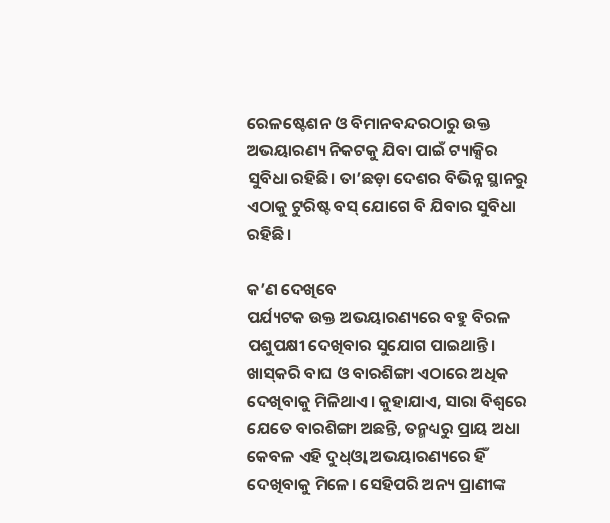ରେଳଷ୍ଟେଶନ ଓ ବିମାନବନ୍ଦରଠାରୁ ଉକ୍ତ ଅଭୟାରଣ୍ୟ ନିକଟକୁ ଯିବା ପାଇଁ ଟ୍ୟାକ୍ସିର ସୁବିଧା ରହିଛି। ତା’ଛଡ଼ା ଦେଶର ବିଭିନ୍ନ ସ୍ଥାନରୁ ଏଠାକୁ ଟୁରିଷ୍ଟ ବସ୍‌ ଯୋଗେ ବି ଯିବାର ସୁବିଧା ରହିଛି।

କ’ଣ ଦେଖିବେ
ପର୍ଯ୍ୟଟକ ଉକ୍ତ ଅଭୟାରଣ୍ୟରେ ବହୁ ବିରଳ ପଶୁପକ୍ଷୀ ଦେଖିବାର ସୁଯୋଗ ପାଇଥାନ୍ତି। ଖାସ୍‌କରି ବାଘ ଓ ବାରଶିଙ୍ଗା ଏଠାରେ ଅଧିକ ଦେଖିବାକୁ ମିଳିଥାଏ। କୁହାଯାଏ, ସାରା ବିଶ୍ୱରେ ଯେତେ ବାରଶିଙ୍ଗା ଅଛନ୍ତି, ତନ୍ମଧ୍ୟରୁ ପ୍ରାୟ ଅଧା କେବଳ ଏହି ଦୁଧ୍‌ଓ୍ବା ଅଭୟାରଣ୍ୟରେ ହିଁ ଦେଖିବାକୁ ମିଳେ। ସେହିପରି ଅନ୍ୟ ପ୍ରାଣୀଙ୍କ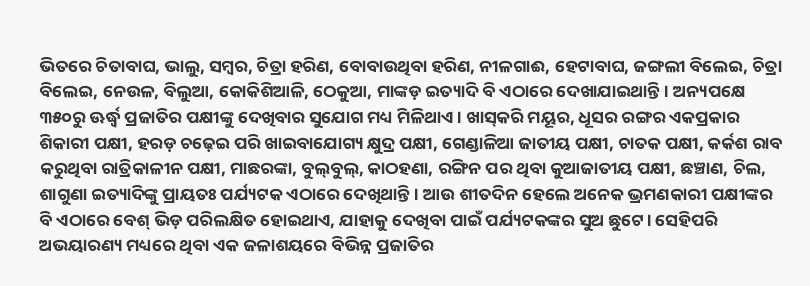ଭିତରେ ଚିତାବାଘ, ଭାଲୁ, ସମ୍ବର, ଚିତ୍ରା ହରିଣ, ବୋବାଉଥିବା ହରିଣ, ନୀଳଗାଈ, ହେଟାବାଘ, ଜଙ୍ଗଲୀ ବିଲେଇ, ଚିତ୍ରା ବିଲେଇ, ନେଉଳ, ବିଲୁଆ, କୋକିଶିଆଳି, ଠେକୁଆ, ମାଙ୍କଡ଼ ଇତ୍ୟାଦି ବି ଏଠାରେ ଦେଖାଯାଇଥାନ୍ତି। ଅନ୍ୟପକ୍ଷେ ୩୫୦ରୁ ଊର୍ଦ୍ଧ୍ୱ ପ୍ରଜାତିର ପକ୍ଷୀଙ୍କୁ ଦେଖିବାର ସୁଯୋଗ ମଧ୍ୟ ମିଳିଥାଏ। ଖାସ୍‌କରି ମୟୂର, ଧୂସର ରଙ୍ଗର ଏକପ୍ରକାର ଶିକାରୀ ପକ୍ଷୀ, ହରଡ଼ ଚଢ଼େଇ ପରି ଖାଇବାଯୋଗ୍ୟ କ୍ଷୁଦ୍ର ପକ୍ଷୀ, ଗେଣ୍ଡାଳିଆ ଜାତୀୟ ପକ୍ଷୀ, ଚାତକ ପକ୍ଷୀ, କର୍କଶ ରାବ କରୁଥିବା ରାତ୍ରିକାଳୀନ ପକ୍ଷୀ, ମାଛରଙ୍କା, ବୁଲ୍‌ବୁଲ୍‌, କାଠହଣା, ରଙ୍ଗିନ ପର ଥିବା କୁଆଜାତୀୟ ପକ୍ଷୀ, ଛଞ୍ଚାଣ, ଚିଲ, ଶାଗୁଣା ଇତ୍ୟାଦିଙ୍କୁ ପ୍ରାୟତଃ ପର୍ଯ୍ୟଟକ ଏଠାରେ ଦେଖିଥାନ୍ତି। ଆଉ ଶୀତଦିନ ହେଲେ ଅନେକ ଭ୍ରମଣକାରୀ ପକ୍ଷୀଙ୍କର ବି ଏଠାରେ ବେଶ୍‌ ଭିଡ଼ ପରିଲକ୍ଷିତ ହୋଇଥାଏ, ଯାହାକୁ ଦେଖିବା ପାଇଁ ପର୍ଯ୍ୟଟକଙ୍କର ସୁଅ ଛୁଟେ। ସେହିପରି ଅଭୟାରଣ୍ୟ ମଧ୍ୟରେ ଥିବା ଏକ ଜଳାଶୟରେ ବିଭିନ୍ନ ପ୍ରଜାତିର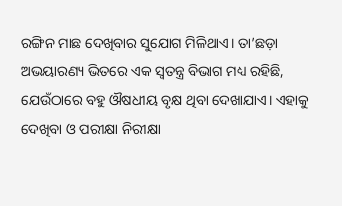ରଙ୍ଗିନ ମାଛ ଦେଖିବାର ସୁଯୋଗ ମିଳିଥାଏ। ତା’ଛଡ଼ା ଅଭୟାରଣ୍ୟ ଭିତରେ ଏକ ସ୍ବତନ୍ତ୍ର ବିଭାଗ ମଧ୍ୟ ରହିଛି, ଯେଉଁଠାରେ ବହୁ ଔଷଧୀୟ ବୃକ୍ଷ ଥିବା ଦେଖାଯାଏ। ଏହାକୁ ଦେଖିବା ଓ ପରୀକ୍ଷା ନିରୀକ୍ଷା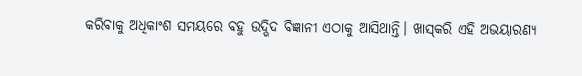କରିବାକୁ ଅଧିକାଂଶ ସମୟରେ ବହୁ ଉଦ୍ଭିଦ ବିଜ୍ଞାନୀ ଏଠାକୁ ଆସିଥାନ୍ତି। ଖାସ୍‌କରି ଏହି ଅଭୟାରଣ୍ୟ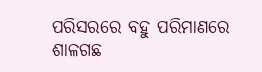ପରିସରରେ ବହୁ ପରିମାଣରେ ଶାଳଗଛ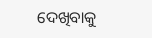ଦେଖିବାକୁ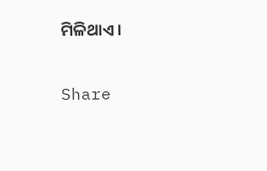ମିଳିଥାଏ।

Share